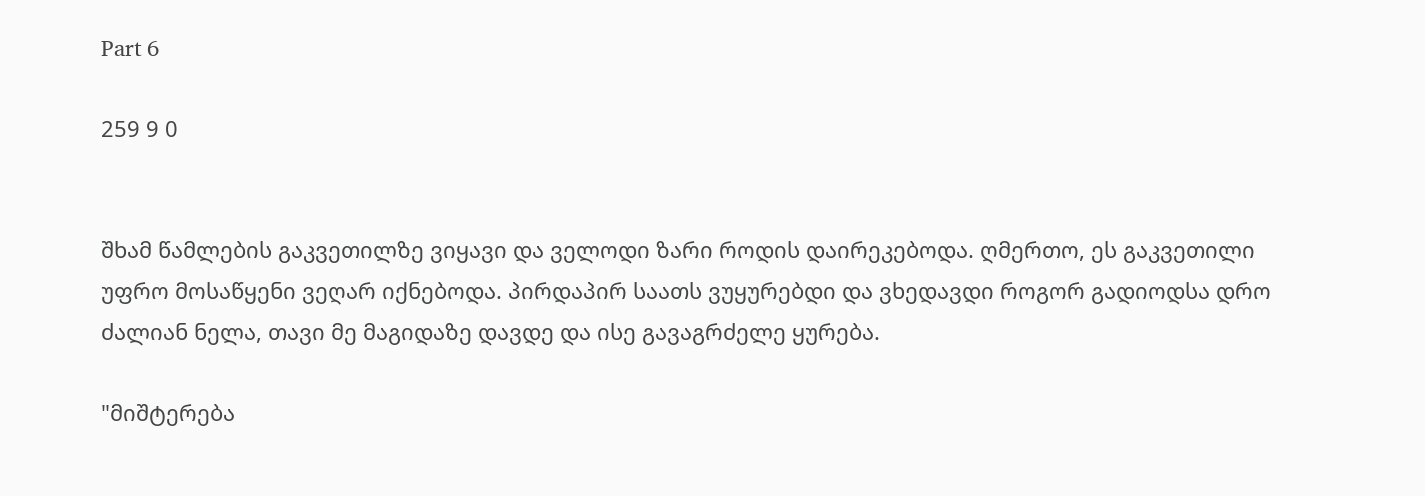Part 6

259 9 0


შხამ წამლების გაკვეთილზე ვიყავი და ველოდი ზარი როდის დაირეკებოდა. ღმერთო, ეს გაკვეთილი უფრო მოსაწყენი ვეღარ იქნებოდა. პირდაპირ საათს ვუყურებდი და ვხედავდი როგორ გადიოდსა დრო ძალიან ნელა, თავი მე მაგიდაზე დავდე და ისე გავაგრძელე ყურება.

"მიშტერება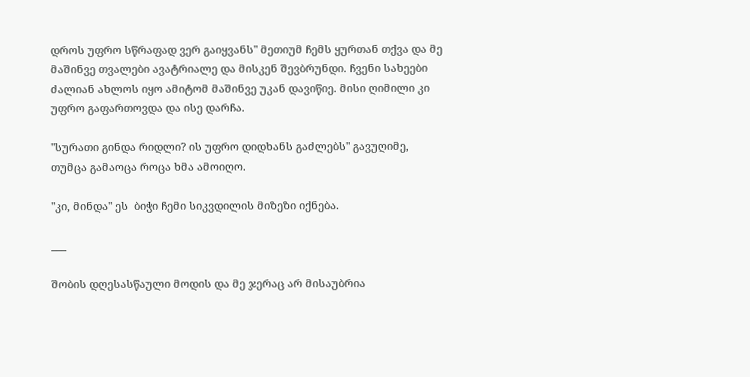დროს უფრო სწრაფად ვერ გაიყვანს" მეთიუმ ჩემს ყურთან თქვა და მე მაშინვე თვალები ავატრიალე და მისკენ შევბრუნდი. ჩვენი სახეები ძალიან ახლოს იყო ამიტომ მაშინვე უკან დავიწიე. მისი ღიმილი კი უფრო გაფართოვდა და ისე დარჩა.

"სურათი გინდა რიდლი? ის უფრო დიდხანს გაძლებს" გავუღიმე, თუმცა გამაოცა როცა ხმა ამოიღო.

"კი, მინდა" ეს  ბიჭი ჩემი სიკვდილის მიზეზი იქნება.

___

შობის დღესასწაული მოდის და მე ჯერაც არ მისაუბრია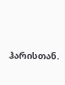ჰარისთან.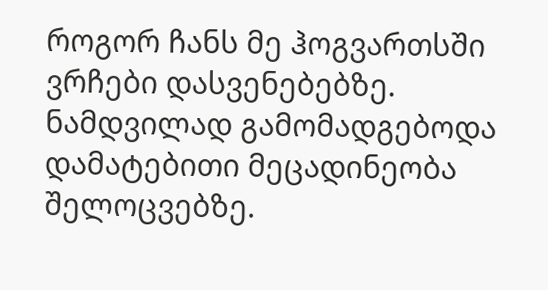როგორ ჩანს მე ჰოგვართსში ვრჩები დასვენებებზე. ნამდვილად გამომადგებოდა დამატებითი მეცადინეობა შელოცვებზე.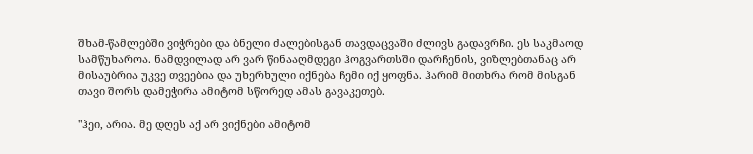შხამ-წამლებში ვიჭრები და ბნელი ძალებისგან თავდაცვაში ძლივს გადავრჩი. ეს საკმაოდ სამწუხაროა. ნამდვილად არ ვარ წინააღმდეგი ჰოგვართსში დარჩენის, ვიზლებთანაც არ მისაუბრია უკვე თვეებია და უხერხული იქნება ჩემი იქ ყოფნა. ჰარიმ მითხრა რომ მისგან თავი შორს დამეჭირა ამიტომ სწორედ ამას გავაკეთებ.

"ჰეი, არია. მე დღეს აქ არ ვიქნები ამიტომ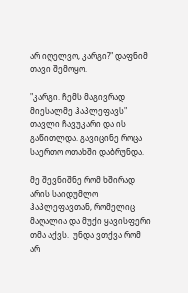არ იღელვო, კარგი?" დაფნიმ თავი შემოყო.

"კარგი. ჩემს მაგივრად მიესალმე ჰაპლეფავს" თავლი ჩავუკარი და ის გაწითლდა. გავიცინე როცა საერთო ოთახში დაბრუნდა.

მე შევნიშნე რომ ხშირად არის საიდუმლო ჰაპლეფავთან, რომელიც მაღალია და მუქი ყავისფერი თმა აქვს.  უნდა ვთქვა რომ არ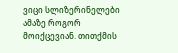ვიცი სლიზერინელები ამაზე როგორ მოიქცევიან. თითქმის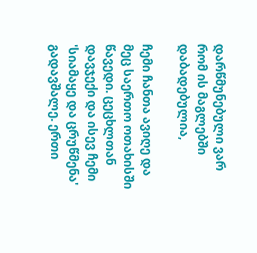დარწმუნებული ვარ რომ ის მაგლებში დაბადებულია,

ჩემი ჩანთა ავიღე და მეც საერთო ოთახისში წავედი. ცეცხლთან დავჯექი და ისევ ჩემი 'სიამაყე და ცრუწმენა' გადავშალე. ერთი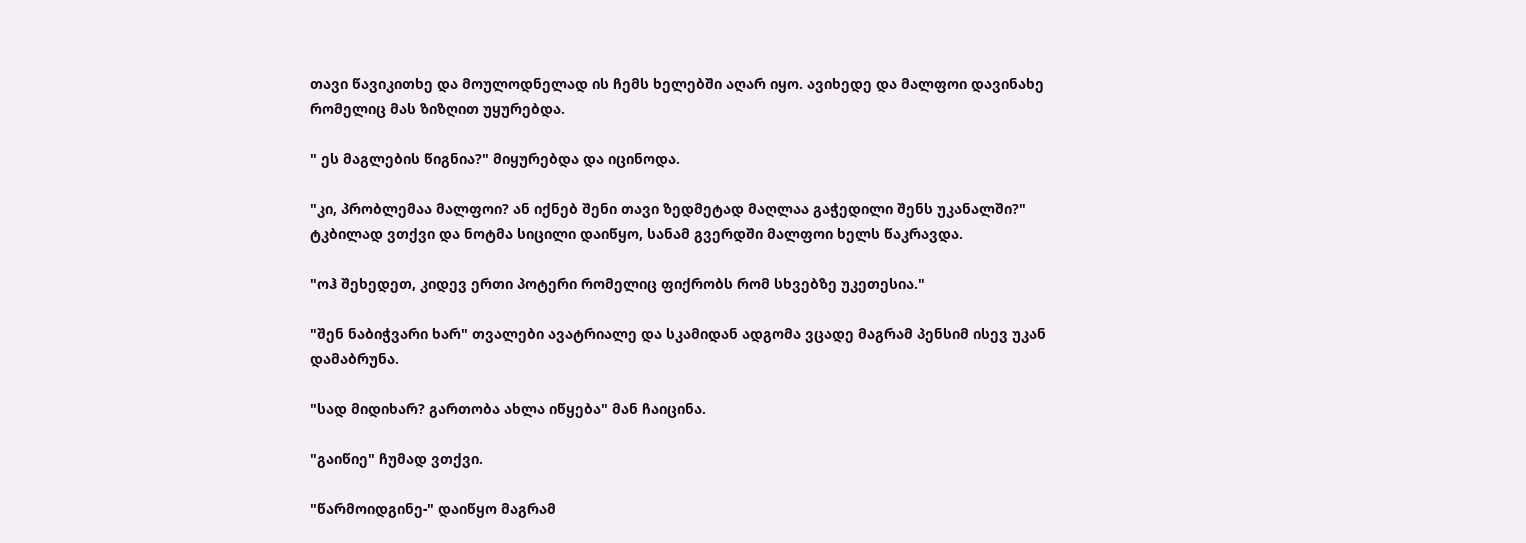თავი წავიკითხე და მოულოდნელად ის ჩემს ხელებში აღარ იყო. ავიხედე და მალფოი დავინახე რომელიც მას ზიზღით უყურებდა.

" ეს მაგლების წიგნია?" მიყურებდა და იცინოდა.

"კი, პრობლემაა მალფოი? ან იქნებ შენი თავი ზედმეტად მაღლაა გაჭედილი შენს უკანალში?" ტკბილად ვთქვი და ნოტმა სიცილი დაიწყო, სანამ გვერდში მალფოი ხელს წაკრავდა.

"ოჰ შეხედეთ, კიდევ ერთი პოტერი რომელიც ფიქრობს რომ სხვებზე უკეთესია."

"შენ ნაბიჭვარი ხარ" თვალები ავატრიალე და სკამიდან ადგომა ვცადე მაგრამ პენსიმ ისევ უკან დამაბრუნა.

"სად მიდიხარ? გართობა ახლა იწყება" მან ჩაიცინა.

"გაიწიე" ჩუმად ვთქვი.

"წარმოიდგინე-" დაიწყო მაგრამ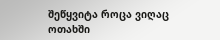შეწყვიტა როცა ვიღაც ოთახში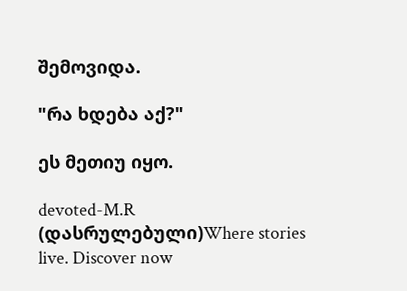შემოვიდა.

"რა ხდება აქ?"

ეს მეთიუ იყო.

devoted-M.R  (დასრულებული)Where stories live. Discover now